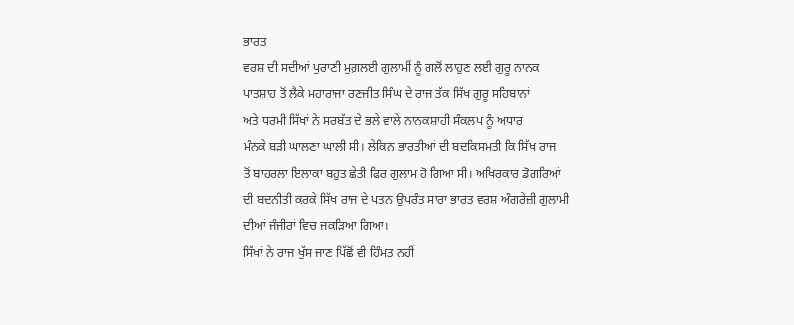ਭਾਰਤ
ਵਰਸ਼ ਦੀ ਸਦੀਆਂ ਪੁਰਾਣੀ ਮੁਗ਼ਲਈ ਗੁਲਾਮੀਂ ਨੂੰ ਗਲੋਂ ਲਾਹੁਣ ਲਈ ਗੁਰੂ ਨਾਨਕ
ਪਾਤਸ਼ਾਹ ਤੋਂ ਲੈਕੇ ਮਹਾਰਾਜਾ ਰਣਜੀਤ ਸਿੰਘ ਦੇ ਰਾਜ ਤੱਕ ਸਿੱਖ ਗੁਰੂ ਸਹਿਬਾਨਾਂ
ਅਤੇ ਧਰਮੀ ਸਿੱਖਾਂ ਨੇ ਸਰਬੱਤ ਦੇ ਭਲੇ ਵਾਲੇ ਨਾਨਕਸ਼ਾਹੀ ਸੰਕਲਪ ਨੂੰ ਅਧਾਰ
ਮੰਨਕੇ ਬੜੀ ਘਾਲਣਾ ਘਾਲੀ ਸੀ। ਲੇਕਿਨ ਭਾਰਤੀਆਂ ਦੀ ਬਦਕਿਸਮਤੀ ਕਿ ਸਿੱਖ ਰਾਜ
ਤੋਂ ਬਾਹਰਲਾ ਇਲਾਕਾ ਬਹੁਤ ਛੇਤੀ ਫਿਰ ਗੁਲਾਮ ਹੋ ਗਿਆ ਸੀ। ਅਖਿਰਕਾਰ ਡੋਗਰਿਆਂ
ਦੀ ਬਦਨੀਤੀ ਕਰਕੇ ਸਿੱਖ ਰਾਜ ਦੇ ਪਤਨ ਉਪਰੰਤ ਸਾਰਾ ਭਾਰਤ ਵਰਸ਼ ਅੰਗਰੇਜ਼ੀ ਗੁਲਾਮੀ
ਦੀਆਂ ਜੰਜੀਰਾਂ ਵਿਚ ਜਕੜਿਆ ਗਿਆ।
ਸਿੱਖਾਂ ਨੇ ਰਾਜ ਖੁੱਸ ਜਾਣ ਪਿੱਛੋਂ ਵੀ ਹਿੰਮਤ ਨਹੀਂ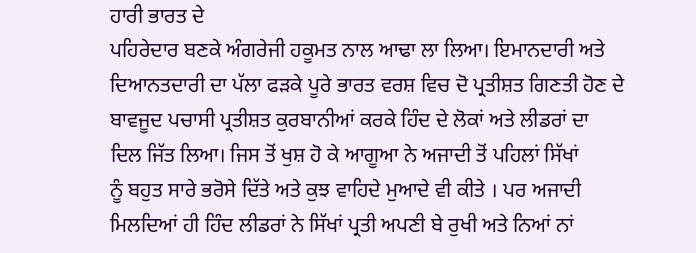ਹਾਰੀ ਭਾਰਤ ਦੇ
ਪਹਿਰੇਦਾਰ ਬਣਕੇ ਅੰਗਰੇਜੀ ਹਕੂਮਤ ਨਾਲ ਆਢਾ ਲਾ ਲਿਆ। ਇਮਾਨਦਾਰੀ ਅਤੇ
ਦਿਆਨਤਦਾਰੀ ਦਾ ਪੱਲਾ ਫੜਕੇ ਪੂਰੇ ਭਾਰਤ ਵਰਸ਼ ਵਿਚ ਦੋ ਪ੍ਰਤੀਸ਼ਤ ਗਿਣਤੀ ਹੋਣ ਦੇ
ਬਾਵਜੂਦ ਪਚਾਸੀ ਪ੍ਰਤੀਸ਼ਤ ਕੁਰਬਾਨੀਆਂ ਕਰਕੇ ਹਿੰਦ ਦੇ ਲੋਕਾਂ ਅਤੇ ਲੀਡਰਾਂ ਦਾ
ਦਿਲ ਜਿੱਤ ਲਿਆ। ਜਿਸ ਤੋਂ ਖੁਸ਼ ਹੋ ਕੇ ਆਗੂਆ ਨੇ ਅਜਾਦੀ ਤੋਂ ਪਹਿਲਾਂ ਸਿੱਖਾਂ
ਨੂੰ ਬਹੁਤ ਸਾਰੇ ਭਰੋਸੇ ਦਿੱਤੇ ਅਤੇ ਕੁਝ ਵਾਹਿਦੇ ਮੁਆਦੇ ਵੀ ਕੀਤੇ । ਪਰ ਅਜਾਦੀ
ਮਿਲਦਿਆਂ ਹੀ ਹਿੰਦ ਲੀਡਰਾਂ ਨੇ ਸਿੱਖਾਂ ਪ੍ਰਤੀ ਅਪਣੀ ਬੇ ਰੁਖੀ ਅਤੇ ਨਿਆਂ ਨਾਂ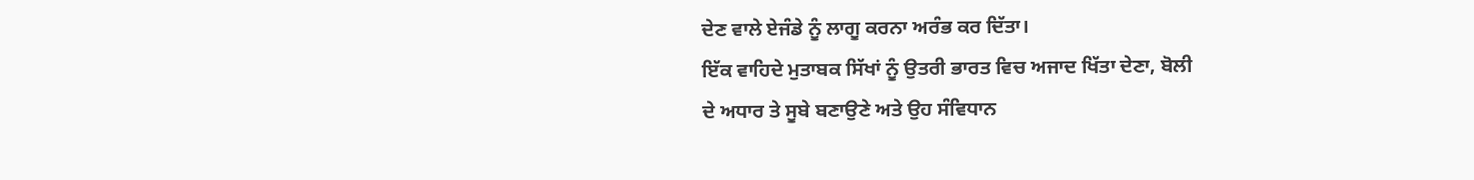ਦੇਣ ਵਾਲੇ ਏਜੰਡੇ ਨੂੰ ਲਾਗੂ ਕਰਨਾ ਅਰੰਭ ਕਰ ਦਿੱਤਾ।
ਇੱਕ ਵਾਹਿਦੇ ਮੁਤਾਬਕ ਸਿੱਖਾਂ ਨੂੰ ਉਤਰੀ ਭਾਰਤ ਵਿਚ ਅਜਾਦ ਖਿੱਤਾ ਦੇਣਾ, ਬੋਲੀ
ਦੇ ਅਧਾਰ ਤੇ ਸੂਬੇ ਬਣਾਉਣੇ ਅਤੇ ਉਹ ਸੰਵਿਧਾਨ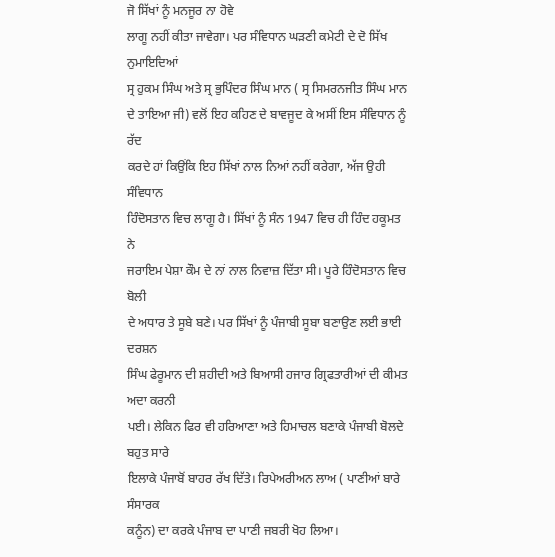ਜੋ ਸਿੱਖਾਂ ਨੂੰ ਮਨਜੂਰ ਨਾ ਹੋਵੇ
ਲਾਗੂ ਨਹੀਂ ਕੀਤਾ ਜਾਵੇਗਾ। ਪਰ ਸੰਵਿਧਾਨ ਘੜਣੀ ਕਮੇਟੀ ਦੇ ਦੋ ਸਿੱਖ ਨੁਮਾਇਦਿਆਂ
ਸ੍ਰ ਹੁਕਮ ਸਿੰਘ ਅਤੇ ਸ੍ਰ ਭੁਪਿੰਦਰ ਸਿੰਘ ਮਾਨ ( ਸ੍ਰ ਸਿਮਰਨਜੀਤ ਸਿੰਘ ਮਾਨ
ਦੇ ਤਾਇਆ ਜੀ) ਵਲੋਂ ਇਹ ਕਹਿਣ ਦੇ ਬਾਵਜੂਦ ਕੇ ਅਸੀਂ ਇਸ ਸੰਵਿਧਾਨ ਨੂੰ ਰੱਦ
ਕਰਦੇ ਹਾਂ ਕਿਉਂਕਿ ਇਹ ਸਿੱਖਾਂ ਨਾਲ ਨਿਆਂ ਨਹੀਂ ਕਰੇਗਾ, ਅੱਜ ਉਹੀ ਸੰਵਿਧਾਨ
ਹਿੰਦੋਸਤਾਨ ਵਿਚ ਲਾਗੂ ਹੈ। ਸਿੱਖਾਂ ਨੂੰ ਸੰਨ 1947 ਵਿਚ ਹੀ ਹਿੰਦ ਹਕੂਮਤ ਨੇ
ਜਰਾਇਮ ਪੇਸ਼ਾ ਕੌਮ ਦੇ ਨਾਂ ਨਾਲ ਨਿਵਾਜ਼ ਦਿੱਤਾ ਸੀ। ਪੂਰੇ ਹਿੰਦੋਸਤਾਨ ਵਿਚ ਬੋਲੀ
ਦੇ ਅਧਾਰ ਤੇ ਸੂਬੇ ਬਣੇ। ਪਰ ਸਿੱਖਾਂ ਨੂੰ ਪੰਜਾਬੀ ਸੂਬਾ ਬਣਾਉਣ ਲਈ ਭਾਈ ਦਰਸ਼ਨ
ਸਿੰਘ ਫੇਰੂਮਾਨ ਦੀ ਸ਼ਹੀਦੀ ਅਤੇ ਬਿਆਸੀ ਹਜਾਰ ਗ੍ਰਿਫਤਾਰੀਆਂ ਦੀ ਕੀਮਤ ਅਦਾ ਕਰਨੀ
ਪਈ। ਲੇਕਿਨ ਫਿਰ ਵੀ ਹਰਿਆਣਾ ਅਤੇ ਹਿਮਾਚਲ ਬਣਾਕੇ ਪੰਜਾਬੀ ਬੋਲਦੇ ਬਹੁਤ ਸਾਰੇ
ਇਲਾਕੇ ਪੰਜਾਬੋਂ ਬਾਹਰ ਰੱਖ ਦਿੱਤੇ। ਰਿਪੇਅਰੀਅਨ ਲਾਅ ( ਪਾਣੀਆਂ ਬਾਰੇ ਸੰਸਾਰਕ
ਕਨੂੰਨ) ਦਾ ਕਰਕੇ ਪੰਜਾਬ ਦਾ ਪਾਣੀ ਜਬਰੀ ਖੋਹ ਲਿਆ।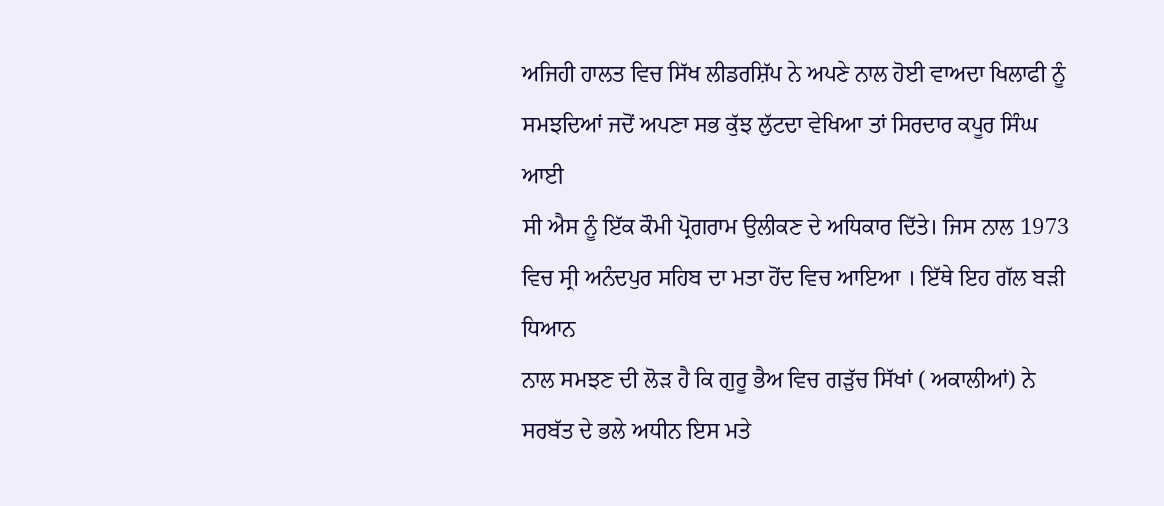ਅਜਿਹੀ ਹਾਲਤ ਵਿਚ ਸਿੱਖ ਲੀਡਰਸ਼ਿੱਪ ਨੇ ਅਪਣੇ ਨਾਲ ਹੋਈ ਵਾਅਦਾ ਖਿਲਾਫੀ ਨੂੰ
ਸਮਝਦਿਆਂ ਜਦੋਂ ਅਪਣਾ ਸਭ ਕੁੱਝ ਲੁੱਟਦਾ ਵੇਖਿਆ ਤਾਂ ਸਿਰਦਾਰ ਕਪੂਰ ਸਿੰਘ ਆਈ
ਸੀ ਐਸ ਨੂੰ ਇੱਕ ਕੌਮੀ ਪ੍ਰੋਗਰਾਮ ਉਲੀਕਣ ਦੇ ਅਧਿਕਾਰ ਦਿੱਤੇ। ਜਿਸ ਨਾਲ 1973
ਵਿਚ ਸ੍ਰੀ ਅਨੰਦਪੁਰ ਸਹਿਬ ਦਾ ਮਤਾ ਹੋਂਦ ਵਿਚ ਆਇਆ । ਇੱਥੇ ਇਹ ਗੱਲ ਬੜੀ ਧਿਆਨ
ਨਾਲ ਸਮਝਣ ਦੀ ਲੋੜ ਹੈ ਕਿ ਗੁਰੂ ਭੈਅ ਵਿਚ ਗੜੁੱਚ ਸਿੱਖਾਂ ( ਅਕਾਲੀਆਂ) ਨੇ
ਸਰਬੱਤ ਦੇ ਭਲੇ ਅਧੀਨ ਇਸ ਮਤੇ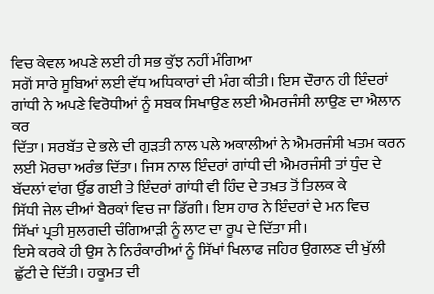ਵਿਚ ਕੇਵਲ ਅਪਣੇ ਲਈ ਹੀ ਸਭ ਕੁੱਝ ਨਹੀਂ ਮੰਗਿਆ
ਸਗੋਂ ਸਾਰੇ ਸੂਬਿਆਂ ਲਈ ਵੱਧ ਅਧਿਕਾਰਾਂ ਦੀ ਮੰਗ ਕੀਤੀ। ਇਸ ਦੌਰਾਨ ਹੀ ਇੰਦਰਾਂ
ਗਾਂਧੀ ਨੇ ਅਪਣੇ ਵਿਰੋਧੀਆਂ ਨੂੰ ਸਬਕ ਸਿਖਾਉਣ ਲਈ ਐਮਰਜੰਸੀ ਲਾਉਣ ਦਾ ਐਲਾਨ ਕਰ
ਦਿੱਤਾ। ਸਰਬੱਤ ਦੇ ਭਲੇ ਦੀ ਗੁੜਤੀ ਨਾਲ ਪਲੇ ਅਕਾਲੀਆਂ ਨੇ ਐਮਰਜੰਸੀ ਖਤਮ ਕਰਨ
ਲਈ ਮੋਰਚਾ ਅਰੰਭ ਦਿੱਤਾ। ਜਿਸ ਨਾਲ ਇੰਦਰਾਂ ਗਾਂਧੀ ਦੀ ਐਮਰਜੰਸੀ ਤਾਂ ਧੁੰਦ ਦੇ
ਬੱਦਲਾਂ ਵਾਂਗ ਉੱਡ ਗਈ ਤੇ ਇੰਦਰਾਂ ਗਾਂਧੀ ਵੀ ਹਿੰਦ ਦੇ ਤਖ਼ਤ ਤੋਂ ਤਿਲਕ ਕੇ
ਸਿੱਧੀ ਜੇਲ ਦੀਆਂ ਬੈਰਕਾਂ ਵਿਚ ਜਾ ਡਿੱਗੀ। ਇਸ ਹਾਰ ਨੇ ਇੰਦਰਾਂ ਦੇ ਮਨ ਵਿਚ
ਸਿੱਖਾਂ ਪ੍ਰਤੀ ਸੁਲਗਦੀ ਚੰਗਿਆੜੀ ਨੂੰ ਲਾਟ ਦਾ ਰੂਪ ਦੇ ਦਿੱਤਾ ਸੀ।
ਇਸੇ ਕਰਕੇ ਹੀ ਉਸ ਨੇ ਨਿਰੰਕਾਰੀਆਂ ਨੂੰ ਸਿੱਖਾਂ ਖਿਲਾਫ ਜਹਿਰ ਉਗਲਣ ਦੀ ਖੁੱਲੀ
ਛੁੱਟੀ ਦੇ ਦਿੱਤੀ। ਹਕੂਮਤ ਦੀ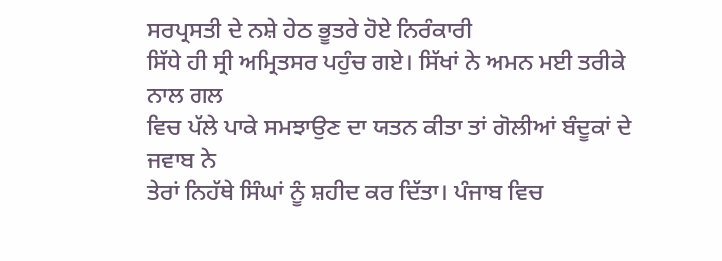ਸਰਪ੍ਰਸਤੀ ਦੇ ਨਸ਼ੇ ਹੇਠ ਭੂਤਰੇ ਹੋਏ ਨਿਰੰਕਾਰੀ
ਸਿੱਧੇ ਹੀ ਸ੍ਰੀ ਅਮ੍ਰਿਤਸਰ ਪਹੁੰਚ ਗਏ। ਸਿੱਖਾਂ ਨੇ ਅਮਨ ਮਈ ਤਰੀਕੇ ਨਾਲ ਗਲ
ਵਿਚ ਪੱਲੇ ਪਾਕੇ ਸਮਝਾਉਣ ਦਾ ਯਤਨ ਕੀਤਾ ਤਾਂ ਗੋਲੀਆਂ ਬੰਦੂਕਾਂ ਦੇ ਜਵਾਬ ਨੇ
ਤੇਰਾਂ ਨਿਹੱਥੇ ਸਿੰਘਾਂ ਨੂੰ ਸ਼ਹੀਦ ਕਰ ਦਿੱਤਾ। ਪੰਜਾਬ ਵਿਚ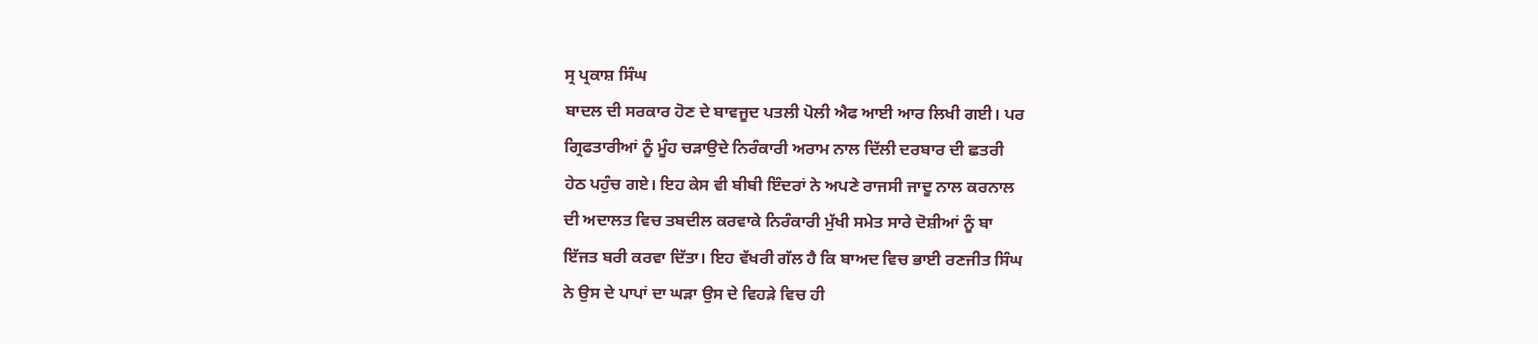ਸ੍ਰ ਪ੍ਰਕਾਸ਼ ਸਿੰਘ
ਬਾਦਲ ਦੀ ਸਰਕਾਰ ਹੋਣ ਦੇ ਬਾਵਜੂਦ ਪਤਲੀ ਪੋਲੀ ਐਫ ਆਈ ਆਰ ਲਿਖੀ ਗਈ। ਪਰ
ਗ੍ਰਿਫਤਾਰੀਆਂ ਨੂੰ ਮੂੰਹ ਚੜਾਉਦੇ ਨਿਰੰਕਾਰੀ ਅਰਾਮ ਨਾਲ ਦਿੱਲੀ ਦਰਬਾਰ ਦੀ ਛਤਰੀ
ਹੇਠ ਪਹੁੰਚ ਗਏ। ਇਹ ਕੇਸ ਵੀ ਬੀਬੀ ਇੰਦਰਾਂ ਨੇ ਅਪਣੇ ਰਾਜਸੀ ਜਾਦੂ ਨਾਲ ਕਰਨਾਲ
ਦੀ ਅਦਾਲਤ ਵਿਚ ਤਬਦੀਲ ਕਰਵਾਕੇ ਨਿਰੰਕਾਰੀ ਮੁੱਖੀ ਸਮੇਤ ਸਾਰੇ ਦੋਸ਼ੀਆਂ ਨੂੰ ਬਾ
ਇੱਜਤ ਬਰੀ ਕਰਵਾ ਦਿੱਤਾ। ਇਹ ਵੱਖਰੀ ਗੱਲ ਹੈ ਕਿ ਬਾਅਦ ਵਿਚ ਭਾਈ ਰਣਜੀਤ ਸਿੰਘ
ਨੇ ਉਸ ਦੇ ਪਾਪਾਂ ਦਾ ਘੜਾ ਉਸ ਦੇ ਵਿਹੜੇ ਵਿਚ ਹੀ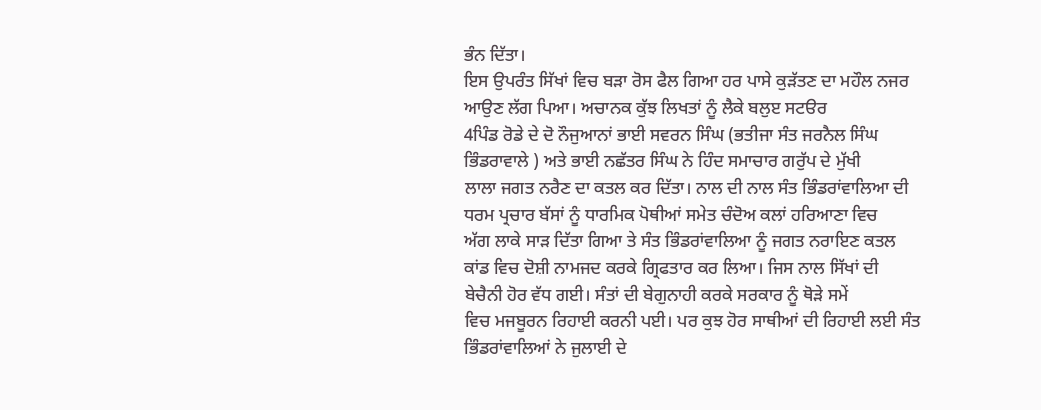ਭੰਨ ਦਿੱਤਾ।
ਇਸ ਉਪਰੰਤ ਸਿੱਖਾਂ ਵਿਚ ਬੜਾ ਰੋਸ ਫੈਲ ਗਿਆ ਹਰ ਪਾਸੇ ਕੁੜੱਤਣ ਦਾ ਮਹੌਲ ਨਜਰ
ਆਉਣ ਲੱਗ ਪਿਆ। ਅਚਾਨਕ ਕੁੱਝ ਲਿਖਤਾਂ ਨੂੰ ਲੈਕੇ ਬਲੁੲ ਸਟੳਰ
4ਪਿੰਡ ਰੋਡੇ ਦੇ ਦੋ ਨੌਜੁਆਨਾਂ ਭਾਈ ਸਵਰਨ ਸਿੰਘ (ਭਤੀਜਾ ਸੰਤ ਜਰਨੈਲ ਸਿੰਘ
ਭਿੰਡਰਾਵਾਲੇ ) ਅਤੇ ਭਾਈ ਨਛੱਤਰ ਸਿੰਘ ਨੇ ਹਿੰਦ ਸਮਾਚਾਰ ਗਰੁੱਪ ਦੇ ਮੁੱਖੀ
ਲਾਲਾ ਜਗਤ ਨਰੈਣ ਦਾ ਕਤਲ ਕਰ ਦਿੱਤਾ। ਨਾਲ ਦੀ ਨਾਲ ਸੰਤ ਭਿੰਡਰਾਂਵਾਲਿਆ ਦੀ
ਧਰਮ ਪ੍ਰਚਾਰ ਬੱਸਾਂ ਨੂੰ ਧਾਰਮਿਕ ਪੋਥੀਆਂ ਸਮੇਤ ਚੰਦੋਅ ਕਲਾਂ ਹਰਿਆਣਾ ਵਿਚ
ਅੱਗ ਲਾਕੇ ਸਾੜ ਦਿੱਤਾ ਗਿਆ ਤੇ ਸੰਤ ਭਿੰਡਰਾਂਵਾਲਿਆ ਨੂੰ ਜਗਤ ਨਰਾਇਣ ਕਤਲ
ਕਾਂਡ ਵਿਚ ਦੋਸ਼ੀ ਨਾਮਜਦ ਕਰਕੇ ਗ੍ਰਿਫਤਾਰ ਕਰ ਲਿਆ। ਜਿਸ ਨਾਲ ਸਿੱਖਾਂ ਦੀ
ਬੇਚੈਨੀ ਹੋਰ ਵੱਧ ਗਈ। ਸੰਤਾਂ ਦੀ ਬੇਗੁਨਾਹੀ ਕਰਕੇ ਸਰਕਾਰ ਨੂੰ ਥੋੜੇ ਸਮੇਂ
ਵਿਚ ਮਜਬੂਰਨ ਰਿਹਾਈ ਕਰਨੀ ਪਈ। ਪਰ ਕੁਝ ਹੋਰ ਸਾਥੀਆਂ ਦੀ ਰਿਹਾਈ ਲਈ ਸੰਤ
ਭਿੰਡਰਾਂਵਾਲਿਆਂ ਨੇ ਜੁਲਾਈ ਦੇ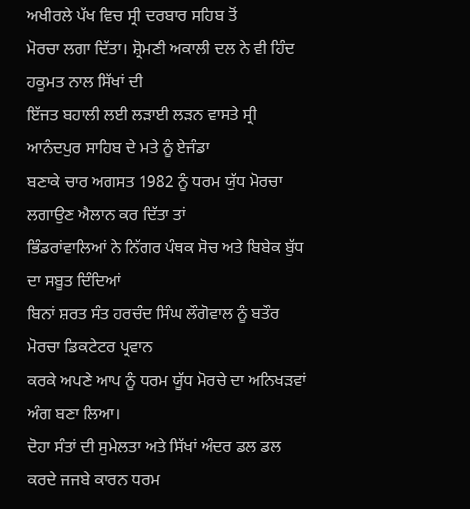ਅਖੀਰਲੇ ਪੱਖ ਵਿਚ ਸ੍ਰੀ ਦਰਬਾਰ ਸਹਿਬ ਤੋਂ
ਮੋਰਚਾ ਲਗਾ ਦਿੱਤਾ। ਸ਼੍ਰੋਮਣੀ ਅਕਾਲੀ ਦਲ ਨੇ ਵੀ ਹਿੰਦ ਹਕੂਮਤ ਨਾਲ ਸਿੱਖਾਂ ਦੀ
ਇੱਜਤ ਬਹਾਲੀ ਲਈ ਲੜਾਈ ਲੜਨ ਵਾਸਤੇ ਸ੍ਰੀ ਆਨੰਦਪੁਰ ਸਾਹਿਬ ਦੇ ਮਤੇ ਨੂੰ ਏਜੰਡਾ
ਬਣਾਕੇ ਚਾਰ ਅਗਸਤ 1982 ਨੂੰ ਧਰਮ ਯੁੱਧ ਮੋਰਚਾ ਲਗਾਉਣ ਐਲਾਨ ਕਰ ਦਿੱਤਾ ਤਾਂ
ਭਿੰਡਰਾਂਵਾਲਿਆਂ ਨੇ ਨਿੱਗਰ ਪੰਥਕ ਸੋਚ ਅਤੇ ਬਿਬੇਕ ਬੁੱਧ ਦਾ ਸਬੂਤ ਦਿੰਦਿਆਂ
ਬਿਨਾਂ ਸ਼ਰਤ ਸੰਤ ਹਰਚੰਦ ਸਿੰਘ ਲੌਗੋਵਾਲ ਨੂੰ ਬਤੌਰ ਮੋਰਚਾ ਡਿਕਟੇਟਰ ਪ੍ਰਵਾਨ
ਕਰਕੇ ਅਪਣੇ ਆਪ ਨੂੰ ਧਰਮ ਯੂੱਧ ਮੋਰਚੇ ਦਾ ਅਨਿਖੜਵਾਂ ਅੰਗ ਬਣਾ ਲਿਆ।
ਦੋਹਾ ਸੰਤਾਂ ਦੀ ਸੁਮੇਲਤਾ ਅਤੇ ਸਿੱਖਾਂ ਅੰਦਰ ਡਲ ਡਲ ਕਰਦੇ ਜਜਬੇ ਕਾਰਨ ਧਰਮ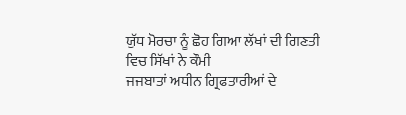ਯੁੱਧ ਮੋਰਚਾ ਨੂੰ ਛੋਹ ਗਿਆ ਲੱਖਾਂ ਦੀ ਗਿਣਤੀ ਵਿਚ ਸਿੱਖਾਂ ਨੇ ਕੌਮੀ
ਜਜਬਾਤਾਂ ਅਧੀਨ ਗ੍ਰਿਫਤਾਰੀਆਂ ਦੇ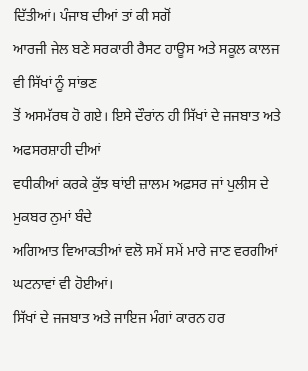ਦਿੱਤੀਆਂ। ਪੰਜਾਬ ਦੀਆਂ ਤਾਂ ਕੀ ਸਗੋਂ
ਆਰਜੀ ਜੇਲ ਬਣੇ ਸਰਕਾਰੀ ਰੈਸਟ ਹਾਊਸ ਅਤੇ ਸਕੂਲ ਕਾਲਜ ਵੀ ਸਿੱਖਾਂ ਨੂੰ ਸਾਂਭਣ
ਤੋਂ ਅਸਮੱਰਥ ਹੋ ਗਏ। ਇਸੇ ਦੌਰਾਂਨ ਹੀ ਸਿੱਖਾਂ ਦੇ ਜਜਬਾਤ ਅਤੇ ਅਫਸਰਸ਼ਾਹੀ ਦੀਆਂ
ਵਧੀਕੀਆਂ ਕਰਕੇ ਕੁੱਝ ਥਾਂਈ ਜ਼ਾਲਮ ਅਫ਼ਸਰ ਜਾਂ ਪੁਲੀਸ ਦੇ ਮੁਕਬਰ ਨੁਮਾਂ ਬੰਦੇ
ਅਗਿਆਤ ਵਿਆਕਤੀਆਂ ਵਲੋ ਸਮੇਂ ਸਮੇਂ ਮਾਰੇ ਜਾਣ ਵਰਗੀਆਂ ਘਟਨਾਵਾਂ ਵੀ ਹੋਈਆਂ।
ਸਿੱਖਾਂ ਦੇ ਜਜਬਾਤ ਅਤੇ ਜਾਇਜ ਮੰਗਾਂ ਕਾਰਨ ਹਰ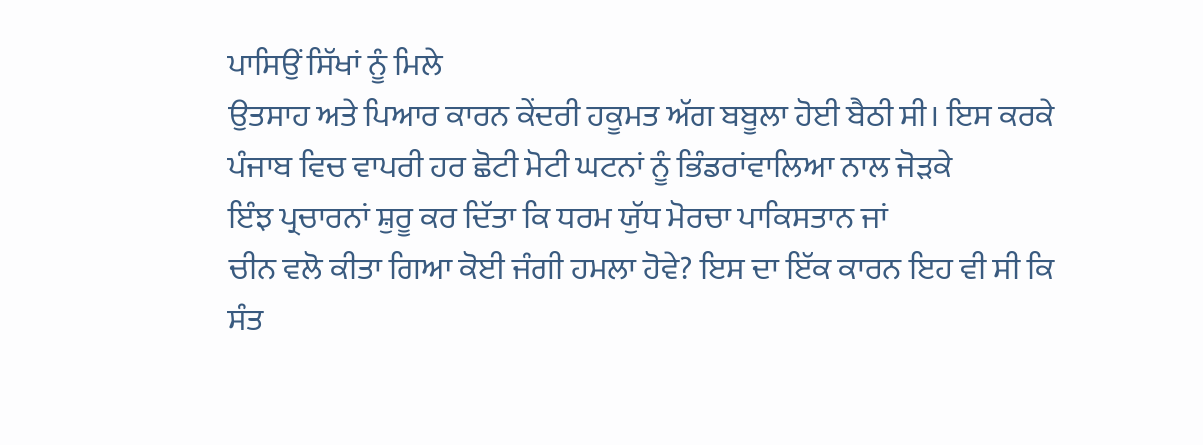ਪਾਸਿਉਂ ਸਿੱਖਾਂ ਨੂੰ ਮਿਲੇ
ਉਤਸਾਹ ਅਤੇ ਪਿਆਰ ਕਾਰਨ ਕੇਂਦਰੀ ਹਕੂਮਤ ਅੱਗ ਬਬੂਲਾ ਹੋਈ ਬੈਠੀ ਸੀ। ਇਸ ਕਰਕੇ
ਪੰਜਾਬ ਵਿਚ ਵਾਪਰੀ ਹਰ ਛੋਟੀ ਮੋਟੀ ਘਟਨਾਂ ਨੂੰ ਭਿੰਡਰਾਂਵਾਲਿਆ ਨਾਲ ਜੋੜਕੇ
ਇੰਝ ਪ੍ਰਚਾਰਨਾਂ ਸ਼ੁਰੂ ਕਰ ਦਿੱਤਾ ਕਿ ਧਰਮ ਯੁੱਧ ਮੋਰਚਾ ਪਾਕਿਸਤਾਨ ਜਾਂ
ਚੀਨ ਵਲੋ ਕੀਤਾ ਗਿਆ ਕੋਈ ਜੰਗੀ ਹਮਲਾ ਹੋਵੇ? ਇਸ ਦਾ ਇੱਕ ਕਾਰਨ ਇਹ ਵੀ ਸੀ ਕਿ
ਸੰਤ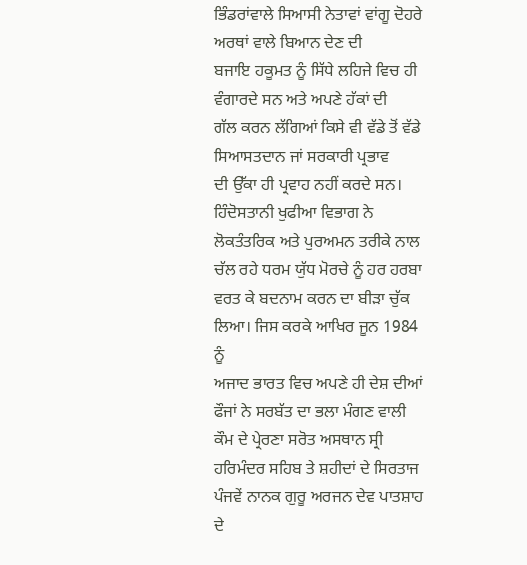ਭਿੰਡਰਾਂਵਾਲੇ ਸਿਆਸੀ ਨੇਤਾਵਾਂ ਵਾਂਗੂ ਦੋਹਰੇ ਅਰਥਾਂ ਵਾਲੇ ਬਿਆਨ ਦੇਣ ਦੀ
ਬਜਾਇ ਹਕੂਮਤ ਨੂੰ ਸਿੱਧੇ ਲਹਿਜੇ ਵਿਚ ਹੀ ਵੰਗਾਰਦੇ ਸਨ ਅਤੇ ਅਪਣੇ ਹੱਕਾਂ ਦੀ
ਗੱਲ ਕਰਨ ਲੱਗਿਆਂ ਕਿਸੇ ਵੀ ਵੱਡੇ ਤੋਂ ਵੱਡੇ ਸਿਆਸਤਦਾਨ ਜਾਂ ਸਰਕਾਰੀ ਪ੍ਰਭਾਵ
ਦੀ ਉੱਕਾ ਹੀ ਪ੍ਰਵਾਹ ਨਹੀਂ ਕਰਦੇ ਸਨ। ਹਿੰਦੋਸਤਾਨੀ ਖੁਫੀਆ ਵਿਭਾਗ ਨੇ
ਲੋਕਤੰਤਰਿਕ ਅਤੇ ਪੁਰਅਮਨ ਤਰੀਕੇ ਨਾਲ ਚੱਲ ਰਹੇ ਧਰਮ ਯੁੱਧ ਮੋਰਚੇ ਨੂੰ ਹਰ ਹਰਬਾ
ਵਰਤ ਕੇ ਬਦਨਾਮ ਕਰਨ ਦਾ ਬੀੜਾ ਚੁੱਕ ਲਿਆ। ਜਿਸ ਕਰਕੇ ਆਖਿਰ ਜੂਨ 1984 ਨੂੰ
ਅਜਾਦ ਭਾਰਤ ਵਿਚ ਅਪਣੇ ਹੀ ਦੇਸ਼ ਦੀਆਂ ਫੌਜਾਂ ਨੇ ਸਰਬੱਤ ਦਾ ਭਲਾ ਮੰਗਣ ਵਾਲੀ
ਕੌਮ ਦੇ ਪ੍ਰੇਰਣਾ ਸਰੋਤ ਅਸਥਾਨ ਸ੍ਰੀ ਹਰਿਮੰਦਰ ਸਹਿਬ ਤੇ ਸ਼ਹੀਦਾਂ ਦੇ ਸਿਰਤਾਜ
ਪੰਜਵੇਂ ਨਾਨਕ ਗੁਰੂ ਅਰਜਨ ਦੇਵ ਪਾਤਸ਼ਾਹ ਦੇ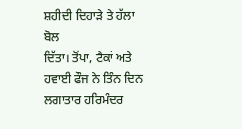ਸ਼ਹੀਦੀ ਦਿਹਾੜੇ ਤੇ ਹੱਲਾ ਬੋਲ
ਦਿੱਤਾ। ਤੋਂਪਾ, ਟੈਕਾਂ ਅਤੇ ਹਵਾਈ ਫੌਜ ਨੇ ਤਿੰਨ ਦਿਨ ਲਗਾਤਾਰ ਹਰਿਮੰਦਰ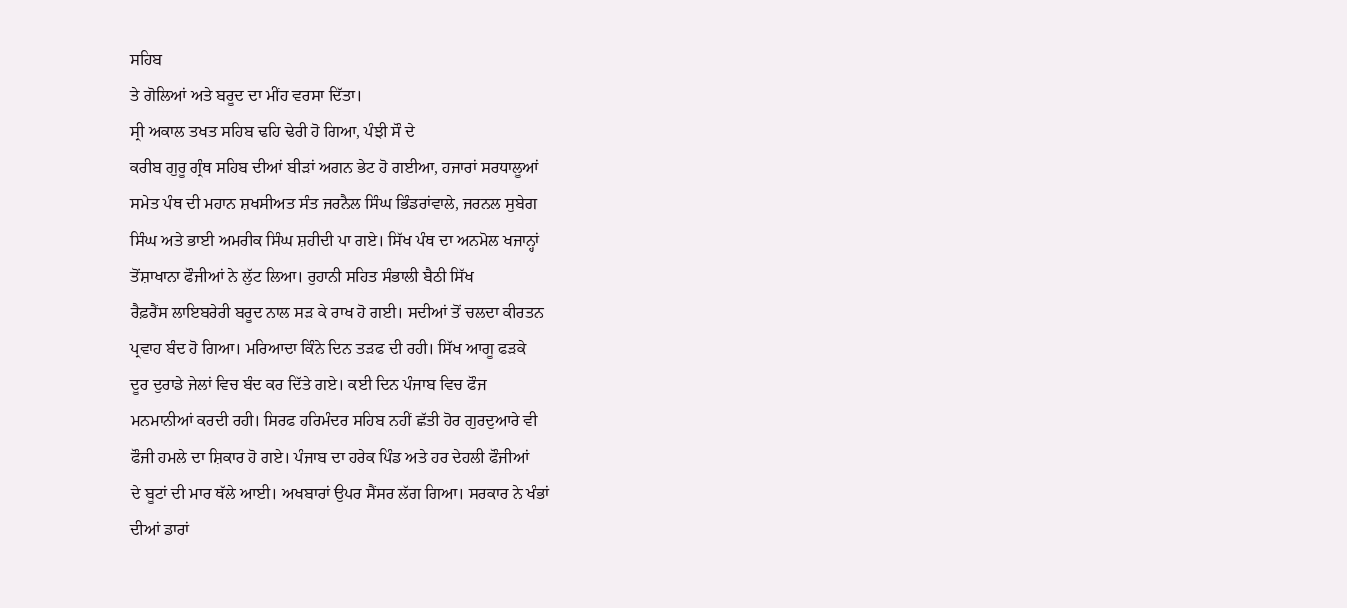ਸਹਿਬ
ਤੇ ਗੋਲਿਆਂ ਅਤੇ ਬਰੂਦ ਦਾ ਮੀਂਹ ਵਰਸਾ ਦਿੱਤਾ।
ਸ੍ਰੀ ਅਕਾਲ ਤਖਤ ਸਹਿਬ ਢਹਿ ਢੇਰੀ ਹੋ ਗਿਆ, ਪੰਝੀ ਸੌ ਦੇ
ਕਰੀਬ ਗੁਰੂ ਗ੍ਰੰਥ ਸਹਿਬ ਦੀਆਂ ਬੀੜਾਂ ਅਗਨ ਭੇਟ ਹੋ ਗਈਆ, ਹਜਾਰਾਂ ਸਰਧਾਲੂਆਂ
ਸਮੇਤ ਪੰਥ ਦੀ ਮਹਾਨ ਸ਼ਖਸੀਅਤ ਸੰਤ ਜਰਨੈਲ ਸਿੰਘ ਭਿੰਡਰਾਂਵਾਲੇ, ਜਰਨਲ ਸੁਬੇਗ
ਸਿੰਘ ਅਤੇ ਭਾਈ ਅਮਰੀਕ ਸਿੰਘ ਸ਼ਹੀਦੀ ਪਾ ਗਏ। ਸਿੱਖ ਪੰਥ ਦਾ ਅਨਮੋਲ ਖਜਾਨ੍ਹਾਂ
ਤੋਂਸ਼ਾਖਾਨਾ ਫੌਜੀਆਂ ਨੇ ਲੁੱਟ ਲਿਆ। ਰੁਹਾਨੀ ਸਹਿਤ ਸੰਭਾਲੀ ਬੈਠੀ ਸਿੱਖ
ਰੈਫ਼ਰੈਂਸ ਲਾਇਬਰੇਰੀ ਬਰੂਦ ਨਾਲ ਸੜ ਕੇ ਰਾਖ ਹੋ ਗਈ। ਸਦੀਆਂ ਤੋਂ ਚਲਦਾ ਕੀਰਤਨ
ਪ੍ਰਵਾਹ ਬੰਦ ਹੋ ਗਿਆ। ਮਰਿਆਦਾ ਕਿੰਨੇ ਦਿਨ ਤੜਫ ਦੀ ਰਹੀ। ਸਿੱਖ ਆਗੂ ਫੜਕੇ
ਦੂਰ ਦੁਰਾਡੇ ਜੇਲਾਂ ਵਿਚ ਬੰਦ ਕਰ ਦਿੱਤੇ ਗਏ। ਕਈ ਦਿਨ ਪੰਜਾਬ ਵਿਚ ਫੌਜ
ਮਨਮਾਨੀਆਂ ਕਰਦੀ ਰਹੀ। ਸਿਰਫ ਹਰਿਮੰਦਰ ਸਹਿਬ ਨਹੀਂ ਛੱਤੀ ਹੋਰ ਗੁਰਦੁਆਰੇ ਵੀ
ਫੌਜੀ ਹਮਲੇ ਦਾ ਸ਼ਿਕਾਰ ਹੋ ਗਏ। ਪੰਜਾਬ ਦਾ ਹਰੇਕ ਪਿੰਡ ਅਤੇ ਹਰ ਦੇਹਲੀ ਫੌਜੀਆਂ
ਦੇ ਬੂਟਾਂ ਦੀ ਮਾਰ ਥੱਲੇ ਆਈ। ਅਖਬਾਰਾਂ ਉਪਰ ਸੈਂਸਰ ਲੱਗ ਗਿਆ। ਸਰਕਾਰ ਨੇ ਖੰਭਾਂ
ਦੀਆਂ ਡਾਰਾਂ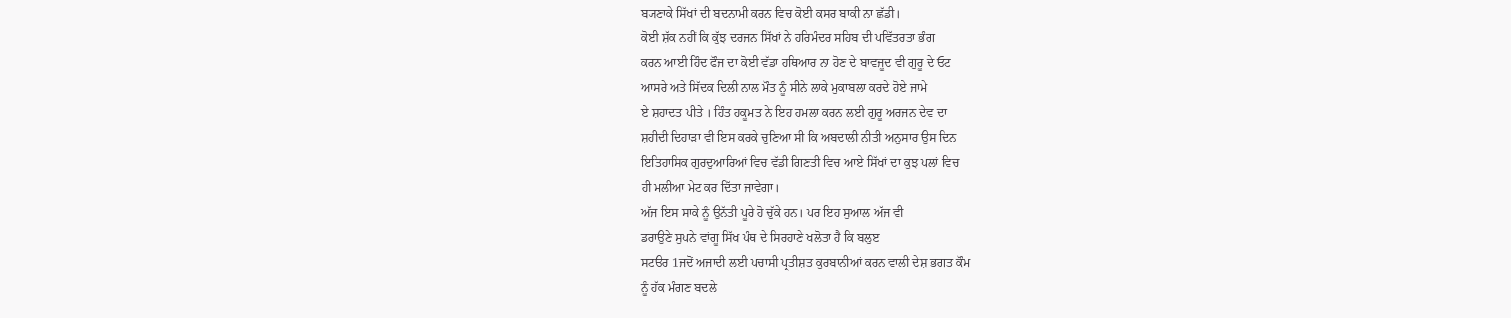ਬ੍ਯਣਾਕੇ ਸਿੱਖਾਂ ਦੀ ਬਦਨਾਮੀ ਕਰਨ ਵਿਚ ਕੋਈ ਕਸਰ ਬਾਕੀ ਨਾ ਛੱਡੀ।
ਕੋਈ ਸ਼ੱਕ ਨਹੀਂ ਕਿ ਕੁੱਝ ਦਰਜਨ ਸਿੱਖਾਂ ਨੇ ਹਰਿਮੰਦਰ ਸਹਿਬ ਦੀ ਪਵਿੱਤਰਤਾ ਭੰਗ
ਕਰਨ ਆਈ ਹਿੰਦ ਫੌਜ ਦਾ ਕੋਈ ਵੱਡਾ ਹਥਿਆਰ ਨਾ ਹੋਣ ਦੇ ਬਾਵਜੂਦ ਵੀ ਗੁਰੂ ਦੇ ਓਟ
ਆਸਰੇ ਅਤੇ ਸਿੱਦਕ ਦਿਲੀ ਨਾਲ ਮੌਤ ਨੂੰ ਸੀਨੇ ਲਾਕੇ ਮੁਕਾਬਲਾ ਕਰਦੇ ਹੋਏ ਜਾਮੇ
ਏ ਸ਼ਹਾਦਤ ਪੀਤੇ । ਹਿੰਤ ਹਕੂਮਤ ਨੇ ਇਹ ਹਮਲਾ ਕਰਨ ਲਈ ਗੁਰੂ ਅਰਜਨ ਦੇਵ ਦਾ
ਸ਼ਹੀਦੀ ਦਿਹਾੜਾ ਵੀ ਇਸ ਕਰਕੇ ਚੁਣਿਆ ਸੀ ਕਿ ਅਬਦਾਲੀ ਨੀਤੀ ਅਨੁਸਾਰ ਉਸ ਦਿਨ
ਇਤਿਹਾਸਿਕ ਗੁਰਦੁਆਰਿਆਂ ਵਿਚ ਵੱਡੀ ਗਿਣਤੀ ਵਿਚ ਆਏ ਸਿੱਖਾਂ ਦਾ ਕੁਝ ਪਲਾਂ ਵਿਚ
ਹੀ ਮਲੀਆ ਮੇਟ ਕਰ ਦਿੱਤਾ ਜਾਵੇਗਾ।
ਅੱਜ ਇਸ ਸਾਕੇ ਨੂੰ ਉਨੱਤੀ ਪੂਰੇ ਹੋ ਚੁੱਕੇ ਹਨ। ਪਰ ਇਹ ਸੁਆਲ ਅੱਜ ਵੀ
ਡਰਾਉਣੇ ਸੁਪਨੇ ਵਾਂਗੂ ਸਿੱਖ ਪੰਥ ਦੇ ਸਿਰਹਾਣੇ ਖਲੋਤਾ ਹੈ ਕਿ ਬਲੁੲ
ਸਟੳਰ 1ਜਦੋਂ ਅਜਾਦੀ ਲਈ ਪਚਾਸੀ ਪ੍ਰਤੀਸ਼ਤ ਕੁਰਬਾਨੀਆਂ ਕਰਨ ਵਾਲੀ ਦੇਸ਼ ਭਗਤ ਕੌਮ
ਨੂੰ ਹੱਕ ਮੰਗਣ ਬਦਲੇ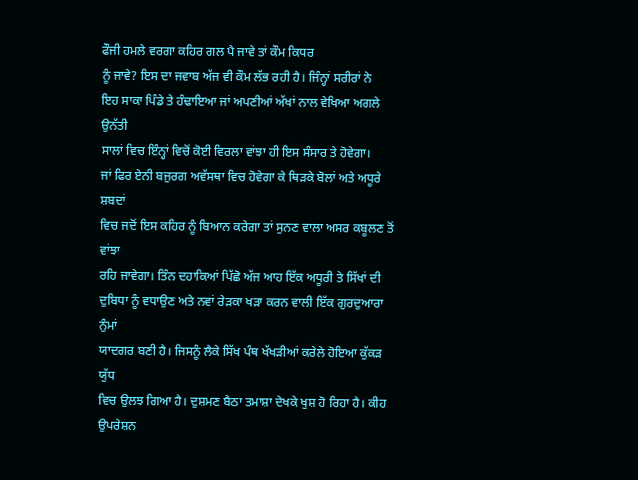ਫੌਜੀ ਹਮਲੇ ਵਰਗਾ ਕਹਿਰ ਗਲ ਪੈ ਜਾਵੇ ਤਾਂ ਕੌਮ ਕਿਧਰ
ਨੂੰ ਜਾਵੇ? ਇਸ ਦਾ ਜਵਾਬ ਅੱਜ ਵੀ ਕੌਮ ਲੱਭ ਰਹੀ ਹੈ। ਜਿੰਨ੍ਹਾਂ ਸਰੀਰਾਂ ਨੇ
ਇਹ ਸਾਕਾ ਪਿੰਡੇ ਤੇ ਹੰਢਾਇਆ ਜਾਂ ਅਪਣੀਆਂ ਅੱਖਾਂ ਨਾਲ ਵੇਖਿਆ ਅਗਲੇ ਉਨੱਤੀ
ਸਾਲਾਂ ਵਿਚ ਇੰਨ੍ਹਾਂ ਵਿਚੋਂ ਕੋਈ ਵਿਰਲਾ ਵਾਂਝਾ ਹੀ ਇਸ ਸੰਸਾਰ ਤੇ ਹੋਵੇਗਾ।
ਜਾਂ ਫਿਰ ਏਨੀ ਬਜੁਰਗ ਅਵੱਸਥਾ ਵਿਚ ਹੋਵੇਗਾ ਕੇ ਥਿੜਕੇ ਬੋਲਾਂ ਅਤੇ ਅਧੂਰੇ ਸ਼ਬਦਾਂ
ਵਿਚ ਜਦੋਂ ਇਸ ਕਹਿਰ ਨੂੰ ਬਿਆਨ ਕਰੇਗਾ ਤਾਂ ਸੁਨਣ ਵਾਲਾ ਅਸਰ ਕਬੂਲਣ ਤੋਂ ਵਾਂਝਾ
ਰਹਿ ਜਾਵੇਗਾ। ਤਿੰਨ ਦਹਾਕਿਆਂ ਪਿੱਛੋ ਅੱਜ ਆਹ ਇੱਕ ਅਧੂਰੀ ਤੇ ਸਿੱਖਾਂ ਦੀ
ਦੁਬਿਧਾ ਨੂੰ ਵਧਾਉਣ ਅਤੇ ਨਵਾਂ ਰੇੜਕਾ ਖੜਾ ਕਰਨ ਵਾਲੀ ਇੱਕ ਗੁਰਦੁਆਰਾ ਨੁੰਮਾਂ
ਯਾਦਗਰ ਬਣੀ ਹੈ। ਜਿਸਨੂੰ ਲੈਕੇ ਸਿੱਖ ਪੰਥ ਖੱਖੜੀਆਂ ਕਰੇਲੇ ਹੋਇਆ ਕੁੱਕੜ ਯੁੱਧ
ਵਿਚ ਉਲਝ ਗਿਆ ਹੈ। ਦੁਸ਼ਮਣ ਬੈਠਾ ਤਮਾਸ਼ਾ ਦੇਖਕੇ ਖੁਸ਼ ਹੋ ਰਿਹਾ ਹੈ। ਕੀਹ
ਉਪਰੇਸ਼ਨ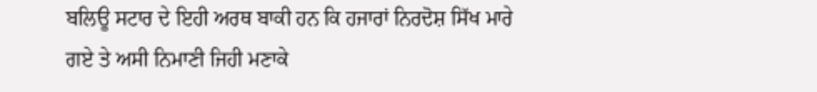ਬਲਿਊ ਸਟਾਰ ਦੇ ਇਹੀ ਅਰਥ ਬਾਕੀ ਹਨ ਕਿ ਹਜਾਰਾਂ ਨਿਰਦੋਸ਼ ਸਿੱਖ ਮਾਰੇ
ਗਏ ਤੇ ਅਸੀ ਨਿਮਾਣੀ ਜਿਹੀ ਮਣਾਕੇ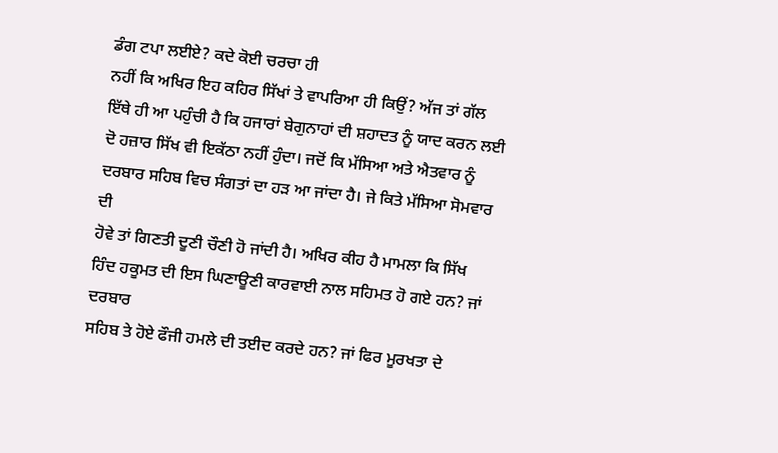ਡੰਗ ਟਪਾ ਲਈਏ? ਕਦੇ ਕੋਈ ਚਰਚਾ ਹੀ
ਨਹੀਂ ਕਿ ਅਖਿਰ ਇਹ ਕਹਿਰ ਸਿੱਖਾਂ ਤੇ ਵਾਪਰਿਆ ਹੀ ਕਿਉਂ? ਅੱਜ ਤਾਂ ਗੱਲ
ਇੱਥੇ ਹੀ ਆ ਪਹੁੰਚੀ ਹੈ ਕਿ ਹਜਾਰਾਂ ਬੇਗੁਨਾਹਾਂ ਦੀ ਸ਼ਹਾਦਤ ਨੂੰ ਯਾਦ ਕਰਨ ਲਈ
ਦੋ ਹਜ਼ਾਰ ਸਿੱਖ ਵੀ ਇਕੱਠਾ ਨਹੀਂ ਹੁੰਦਾ। ਜਦੋਂ ਕਿ ਮੱਸਿਆ ਅਤੇ ਐਤਵਾਰ ਨੂੰ
ਦਰਬਾਰ ਸਹਿਬ ਵਿਚ ਸੰਗਤਾਂ ਦਾ ਹੜ ਆ ਜਾਂਦਾ ਹੈ। ਜੇ ਕਿਤੇ ਮੱਸਿਆ ਸੋਮਵਾਰ ਦੀ
ਹੋਵੇ ਤਾਂ ਗਿਣਤੀ ਦੂਣੀ ਚੌਣੀ ਹੋ ਜਾਂਦੀ ਹੈ। ਅਖਿਰ ਕੀਹ ਹੈ ਮਾਮਲਾ ਕਿ ਸਿੱਖ
ਹਿੰਦ ਹਕੂਮਤ ਦੀ ਇਸ ਘਿਣਾਊਣੀ ਕਾਰਵਾਈ ਨਾਲ ਸਹਿਮਤ ਹੋ ਗਏ ਹਨ? ਜਾਂ ਦਰਬਾਰ
ਸਹਿਬ ਤੇ ਹੋਏ ਫੌਜੀ ਹਮਲੇ ਦੀ ਤਈਦ ਕਰਦੇ ਹਨ? ਜਾਂ ਫਿਰ ਮੂਰਖਤਾ ਦੇ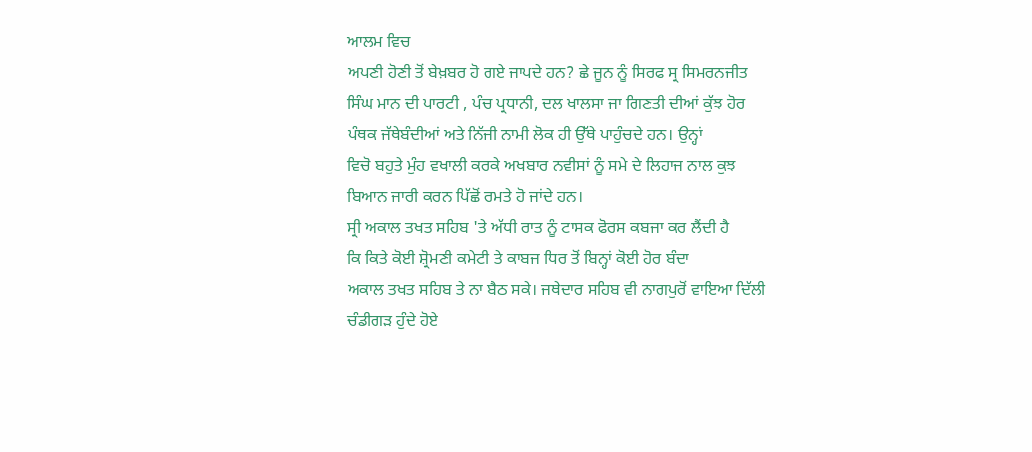ਆਲਮ ਵਿਚ
ਅਪਣੀ ਹੋਣੀ ਤੋਂ ਬੇਖ਼ਬਰ ਹੋ ਗਏ ਜਾਪਦੇ ਹਨ? ਛੇ ਜੂਨ ਨੂੰ ਸਿਰਫ ਸ੍ਰ ਸਿਮਰਨਜੀਤ
ਸਿੰਘ ਮਾਨ ਦੀ ਪਾਰਟੀ , ਪੰਚ ਪ੍ਰਧਾਨੀ, ਦਲ ਖਾਲਸਾ ਜਾ ਗਿਣਤੀ ਦੀਆਂ ਕੁੱਝ ਹੋਰ
ਪੰਥਕ ਜੱਥੇਬੰਦੀਆਂ ਅਤੇ ਨਿੱਜੀ ਨਾਮੀ ਲੋਕ ਹੀ ਉੱਥੇ ਪਾਹੁੰਚਦੇ ਹਨ। ਉਨ੍ਹਾਂ
ਵਿਚੋ ਬਹੁਤੇ ਮੁੰਹ ਵਖਾਲੀ ਕਰਕੇ ਅਖਬਾਰ ਨਵੀਸਾਂ ਨੂੰ ਸਮੇ ਦੇ ਲਿਹਾਜ ਨਾਲ ਕੁਝ
ਬਿਆਨ ਜਾਰੀ ਕਰਨ ਪਿੱਛੋਂ ਰਮਤੇ ਹੋ ਜਾਂਦੇ ਹਨ।
ਸ੍ਰੀ ਅਕਾਲ ਤਖਤ ਸਹਿਬ 'ਤੇ ਅੱਧੀ ਰਾਤ ਨੂੰ ਟਾਸਕ ਫੋਰਸ ਕਬਜਾ ਕਰ ਲੈਂਦੀ ਹੈ
ਕਿ ਕਿਤੇ ਕੋਈ ਸ਼੍ਰੋਮਣੀ ਕਮੇਟੀ ਤੇ ਕਾਬਜ ਧਿਰ ਤੋਂ ਬਿਨ੍ਹਾਂ ਕੋਈ ਹੋਰ ਬੰਦਾ
ਅਕਾਲ ਤਖਤ ਸਹਿਬ ਤੇ ਨਾ ਬੈਠ ਸਕੇ। ਜਥੇਦਾਰ ਸਹਿਬ ਵੀ ਨਾਗਪੁਰੋਂ ਵਾਇਆ ਦਿੱਲੀ
ਚੰਡੀਗੜ ਹੁੰਦੇ ਹੋਏ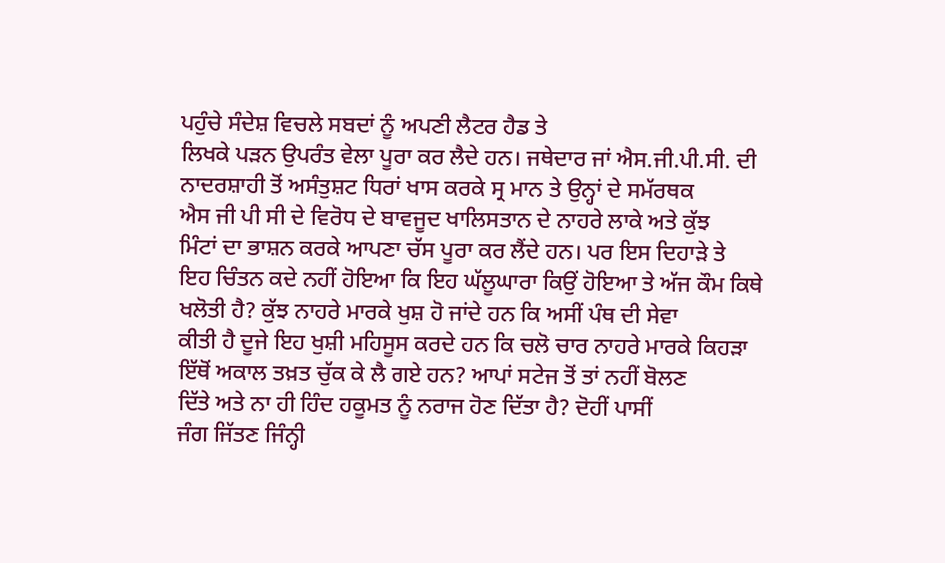ਪਹੁੰਚੇ ਸੰਦੇਸ਼ ਵਿਚਲੇ ਸਬਦਾਂ ਨੂੰ ਅਪਣੀ ਲੈਟਰ ਹੈਡ ਤੇ
ਲਿਖਕੇ ਪੜਨ ਉਪਰੰਤ ਵੇਲਾ ਪੂਰਾ ਕਰ ਲੈਦੇ ਹਨ। ਜਥੇਦਾਰ ਜਾਂ ਐਸ.ਜੀ.ਪੀ.ਸੀ. ਦੀ
ਨਾਦਰਸ਼ਾਹੀ ਤੋਂ ਅਸੰਤੁਸ਼ਟ ਧਿਰਾਂ ਖਾਸ ਕਰਕੇ ਸ੍ਰ ਮਾਨ ਤੇ ਉਨ੍ਹਾਂ ਦੇ ਸਮੱਰਥਕ
ਐਸ ਜੀ ਪੀ ਸੀ ਦੇ ਵਿਰੋਧ ਦੇ ਬਾਵਜੂਦ ਖਾਲਿਸਤਾਨ ਦੇ ਨਾਹਰੇ ਲਾਕੇ ਅਤੇ ਕੁੱਝ
ਮਿੰਟਾਂ ਦਾ ਭਾਸ਼ਨ ਕਰਕੇ ਆਪਣਾ ਚੱਸ ਪੂਰਾ ਕਰ ਲੈਂਦੇ ਹਨ। ਪਰ ਇਸ ਦਿਹਾੜੇ ਤੇ
ਇਹ ਚਿੰਤਨ ਕਦੇ ਨਹੀਂ ਹੋਇਆ ਕਿ ਇਹ ਘੱਲੂਘਾਰਾ ਕਿਉਂ ਹੋਇਆ ਤੇ ਅੱਜ ਕੌਮ ਕਿਥੇ
ਖਲੋਤੀ ਹੈ? ਕੁੱਝ ਨਾਹਰੇ ਮਾਰਕੇ ਖੁਸ਼ ਹੋ ਜਾਂਦੇ ਹਨ ਕਿ ਅਸੀਂ ਪੰਥ ਦੀ ਸੇਵਾ
ਕੀਤੀ ਹੈ ਦੂਜੇ ਇਹ ਖੁਸ਼ੀ ਮਹਿਸੂਸ ਕਰਦੇ ਹਨ ਕਿ ਚਲੋ ਚਾਰ ਨਾਹਰੇ ਮਾਰਕੇ ਕਿਹੜਾ
ਇੱਥੋਂ ਅਕਾਲ ਤਖ਼ਤ ਚੁੱਕ ਕੇ ਲੈ ਗਏ ਹਨ? ਆਪਾਂ ਸਟੇਜ ਤੋਂ ਤਾਂ ਨਹੀਂ ਬੋਲਣ
ਦਿੱਤੇ ਅਤੇ ਨਾ ਹੀ ਹਿੰਦ ਹਕੂਮਤ ਨੂੰ ਨਰਾਜ ਹੋਣ ਦਿੱਤਾ ਹੈ? ਦੋਹੀਂ ਪਾਸੀਂ
ਜੰਗ ਜਿੱਤਣ ਜਿੰਨ੍ਹੀ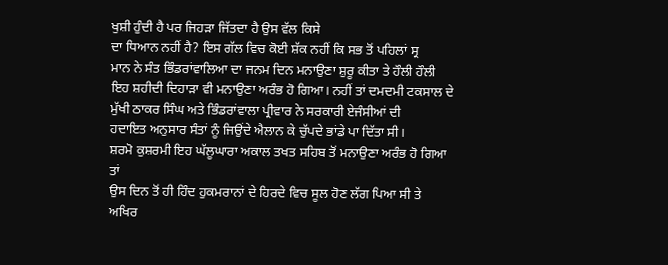ਖੁਸ਼ੀ ਹੁੰਦੀ ਹੈ ਪਰ ਜਿਹੜਾ ਜਿੱਤਦਾ ਹੈ ਉਸ ਵੱਲ ਕਿਸੇ
ਦਾ ਧਿਆਨ ਨਹੀਂ ਹੈ? ਇਸ ਗੱਲ ਵਿਚ ਕੋਈ ਸ਼ੱਕ ਨਹੀਂ ਕਿ ਸਭ ਤੋਂ ਪਹਿਲਾਂ ਸ੍ਰ
ਮਾਨ ਨੇ ਸੰਤ ਭਿੰਡਰਾਂਵਾਲਿਆ ਦਾ ਜਨਮ ਦਿਨ ਮਨਾਉਣਾ ਸ਼ੁਰੂ ਕੀਤਾ ਤੇ ਹੌਲੀ ਹੌਲੀ
ਇਹ ਸ਼ਹੀਦੀ ਦਿਹਾੜਾ ਵੀ ਮਨਾਉਣਾ ਅਰੰਭ ਹੋ ਗਿਆ। ਨਹੀਂ ਤਾਂ ਦਮਦਮੀ ਟਕਸਾਲ ਦੇ
ਮੁੱਖੀ ਠਾਕਰ ਸਿੰਘ ਅਤੇ ਭਿੰਡਰਾਂਵਾਲਾ ਪ੍ਰੀਵਾਰ ਨੇ ਸਰਕਾਰੀ ਏਜੰਸੀਆਂ ਦੀ
ਹਦਾਇਤ ਅਨੁਸਾਰ ਸੰਤਾਂ ਨੂੰ ਜਿਉਂਦੇ ਐਲਾਨ ਕੇ ਚੁੱਪਦੇ ਭਾਂਡੇ ਪਾ ਦਿੱਤਾ ਸੀ।
ਸ਼ਰਮੋ ਕੁਸ਼ਰਮੀ ਇਹ ਘੱਲੂਘਾਰਾ ਅਕਾਲ ਤਖਤ ਸਹਿਬ ਤੋਂ ਮਨਾਉਣਾ ਅਰੰਭ ਹੋ ਗਿਆ ਤਾਂ
ਉਸ ਦਿਨ ਤੋਂ ਹੀ ਹਿੰਦ ਹੁਕਮਰਾਨਾਂ ਦੇ ਹਿਰਦੇ ਵਿਚ ਸੂਲ ਹੋਣ ਲੱਗ ਪਿਆ ਸੀ ਤੇ
ਅਖਿਰ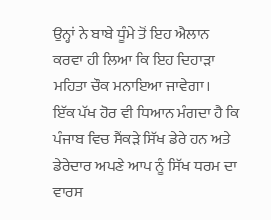ਉਨ੍ਹਾਂ ਨੇ ਬਾਬੇ ਧੂੰਮੇ ਤੋਂ ਇਹ ਐਲਾਨ ਕਰਵਾ ਹੀ ਲਿਆ ਕਿ ਇਹ ਦਿਹਾੜਾ
ਮਹਿਤਾ ਚੌਕ ਮਨਾਇਆ ਜਾਵੇਗਾ।
ਇੱਕ ਪੱਖ ਹੋਰ ਵੀ ਧਿਆਨ ਮੰਗਦਾ ਹੈ ਕਿ ਪੰਜਾਬ ਵਿਚ ਸੈਂਕੜੇ ਸਿੱਖ ਡੇਰੇ ਹਨ ਅਤੇ
ਡੇਰੇਦਾਰ ਅਪਣੇ ਆਪ ਨੂੰ ਸਿੱਖ ਧਰਮ ਦਾ ਵਾਰਸ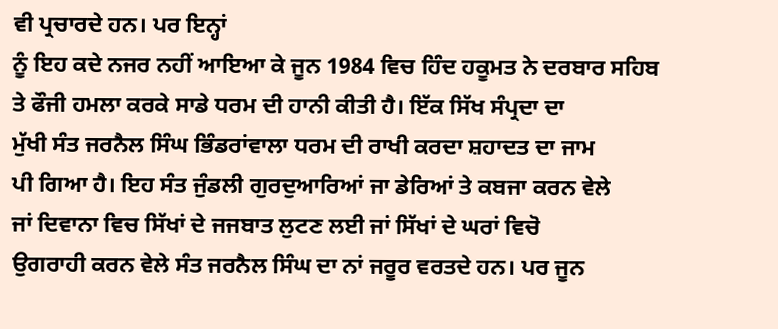ਵੀ ਪ੍ਰਚਾਰਦੇ ਹਨ। ਪਰ ਇਨ੍ਹਾਂ
ਨੂੰ ਇਹ ਕਦੇ ਨਜਰ ਨਹੀਂ ਆਇਆ ਕੇ ਜੂਨ 1984 ਵਿਚ ਹਿੰਦ ਹਕੂਮਤ ਨੇ ਦਰਬਾਰ ਸਹਿਬ
ਤੇ ਫੌਜੀ ਹਮਲਾ ਕਰਕੇ ਸਾਡੇ ਧਰਮ ਦੀ ਹਾਨੀ ਕੀਤੀ ਹੈ। ਇੱਕ ਸਿੱਖ ਸੰਪ੍ਰਦਾ ਦਾ
ਮੁੱਖੀ ਸੰਤ ਜਰਨੈਲ ਸਿੰਘ ਭਿੰਡਰਾਂਵਾਲਾ ਧਰਮ ਦੀ ਰਾਖੀ ਕਰਦਾ ਸ਼ਹਾਦਤ ਦਾ ਜਾਮ
ਪੀ ਗਿਆ ਹੈ। ਇਹ ਸੰਤ ਜੁੰਡਲੀ ਗੁਰਦੁਆਰਿਆਂ ਜਾ ਡੇਰਿਆਂ ਤੇ ਕਬਜਾ ਕਰਨ ਵੇਲੇ
ਜਾਂ ਦਿਵਾਨਾ ਵਿਚ ਸਿੱਖਾਂ ਦੇ ਜਜਬਾਤ ਲੁਟਣ ਲਈ ਜਾਂ ਸਿੱਖਾਂ ਦੇ ਘਰਾਂ ਵਿਚੋ
ਉਗਰਾਹੀ ਕਰਨ ਵੇਲੇ ਸੰਤ ਜਰਨੈਲ ਸਿੰਘ ਦਾ ਨਾਂ ਜਰੂਰ ਵਰਤਦੇ ਹਨ। ਪਰ ਜੂਨ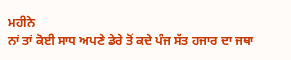ਮਹੀਨੇ
ਨਾਂ ਤਾਂ ਕੋਈ ਸਾਧ ਅਪਣੇ ਡੇਰੇ ਤੋਂ ਕਦੇ ਪੰਜ ਸੱਤ ਹਜਾਰ ਦਾ ਜਥਾ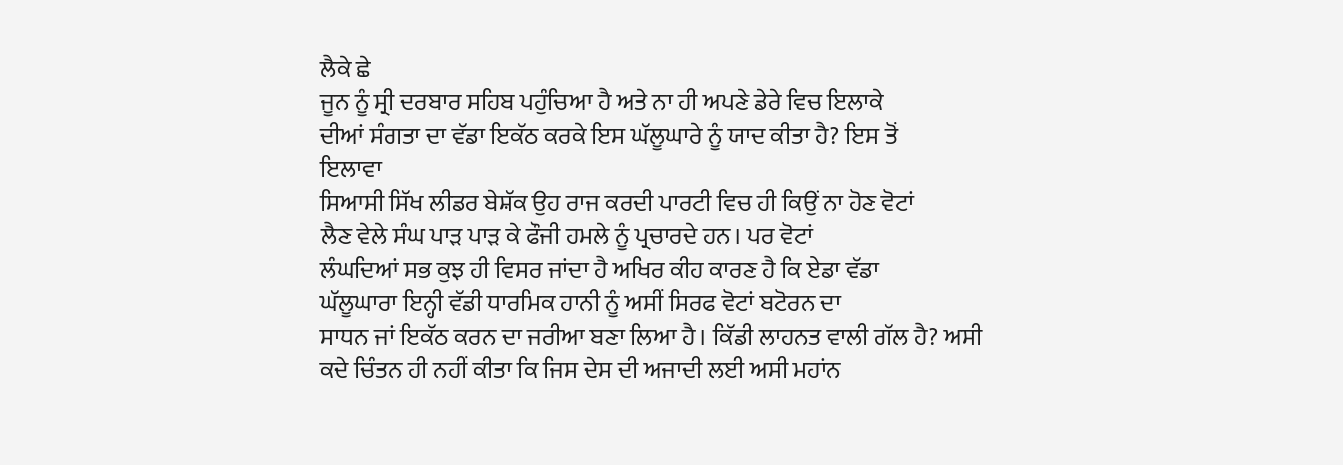ਲੈਕੇ ਛੇ
ਜੂਨ ਨੂੰ ਸ੍ਰੀ ਦਰਬਾਰ ਸਹਿਬ ਪਹੁੰਚਿਆ ਹੈ ਅਤੇ ਨਾ ਹੀ ਅਪਣੇ ਡੇਰੇ ਵਿਚ ਇਲਾਕੇ
ਦੀਆਂ ਸੰਗਤਾ ਦਾ ਵੱਡਾ ਇਕੱਠ ਕਰਕੇ ਇਸ ਘੱਲੂਘਾਰੇ ਨੂੰ ਯਾਦ ਕੀਤਾ ਹੈ? ਇਸ ਤੋਂ
ਇਲਾਵਾ
ਸਿਆਸੀ ਸਿੱਖ ਲੀਡਰ ਬੇਸ਼ੱਕ ਉਹ ਰਾਜ ਕਰਦੀ ਪਾਰਟੀ ਵਿਚ ਹੀ ਕਿਉਂ ਨਾ ਹੋਣ ਵੋਟਾਂ
ਲੈਣ ਵੇਲੇ ਸੰਘ ਪਾੜ ਪਾੜ ਕੇ ਫੌਜੀ ਹਮਲੇ ਨੂੰ ਪ੍ਰਚਾਰਦੇ ਹਨ। ਪਰ ਵੋਟਾਂ
ਲੰਘਦਿਆਂ ਸਭ ਕੁਝ ਹੀ ਵਿਸਰ ਜਾਂਦਾ ਹੈ ਅਖਿਰ ਕੀਹ ਕਾਰਣ ਹੈ ਕਿ ਏਡਾ ਵੱਡਾ
ਘੱਲੂਘਾਰਾ ਇਨ੍ਹੀ ਵੱਡੀ ਧਾਰਮਿਕ ਹਾਨੀ ਨੂੰ ਅਸੀਂ ਸਿਰਫ ਵੋਟਾਂ ਬਟੋਰਨ ਦਾ
ਸਾਧਨ ਜਾਂ ਇਕੱਠ ਕਰਨ ਦਾ ਜਰੀਆ ਬਣਾ ਲਿਆ ਹੈ। ਕਿੱਡੀ ਲਾਹਨਤ ਵਾਲੀ ਗੱਲ ਹੈ? ਅਸੀ
ਕਦੇ ਚਿੰਤਨ ਹੀ ਨਹੀਂ ਕੀਤਾ ਕਿ ਜਿਸ ਦੇਸ ਦੀ ਅਜਾਦੀ ਲਈ ਅਸੀ ਮਹਾਂਨ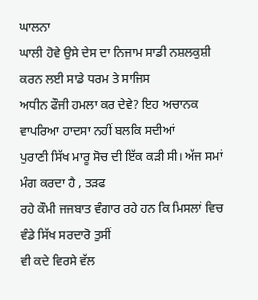ਘਾਲਨਾ
ਘਾਲੀ ਹੋਵੇ ਉਸੇ ਦੇਸ ਦਾ ਨਿਜਾਮ ਸਾਡੀ ਨਸ਼ਲਕੁਸ਼ੀ ਕਰਨ ਲਈ ਸਾਡੇ ਧਰਮ ਤੇ ਸਾਜਿਸ
ਅਧੀਨ ਫੌਜੀ ਹਮਲਾ ਕਰ ਦੇਵੇ? ਇਹ ਅਚਾਨਕ ਵਾਪਰਿਆ ਹਾਦਸਾ ਨਹੀਂ ਬਲਕਿ ਸਦੀਆਂ
ਪੁਰਾਣੀ ਸਿੱਖ ਮਾਰੂ ਸੋਚ ਦੀ ਇੱਕ ਕੜੀ ਸੀ। ਅੱਜ ਸਮਾਂ ਮੰਗ ਕਰਦਾ ਹੈ , ਤੜਫ
ਰਹੇ ਕੌਮੀ ਜਜਬਾਤ ਵੰਗਾਰ ਰਹੇ ਹਨ ਕਿ ਮਿਸਲਾਂ ਵਿਚ ਵੰਡੇ ਸਿੱਖ ਸਰਦਾਰੋ ਤੁਸੀਂ
ਵੀ ਕਦੇ ਵਿਰਸੇ ਵੱਲ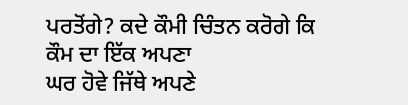ਪਰਤੋਂਗੇ? ਕਦੇ ਕੌਮੀ ਚਿੰਤਨ ਕਰੋਗੇ ਕਿ ਕੌਮ ਦਾ ਇੱਕ ਅਪਣਾ
ਘਰ ਹੋਵੇ ਜਿੱਥੇ ਅਪਣੇ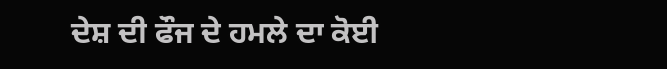ਦੇਸ਼ ਦੀ ਫੌਜ ਦੇ ਹਮਲੇ ਦਾ ਕੋਈ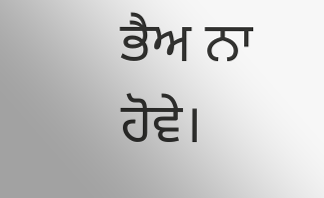ਭੈਅ ਨਾ ਹੋਵੇ।